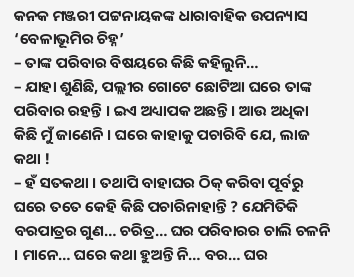କନକ ମଞ୍ଜରୀ ପଟ୍ଟନାୟକଙ୍କ ଧାରାବାହିକ ଉପନ୍ୟାସ ‘ବେଳାଭୂମିର ଚିହ୍ନ’
– ତାଙ୍କ ପରିବାର ବିଷୟରେ କିଛି କହିଲୁନି…
– ଯାହା ଶୁଣିଛି, ପଲ୍ଲୀର ଗୋଟେ ଛୋଟିଆ ଘରେ ତାଙ୍କ ପରିବାର ରହନ୍ତି । ଇଏ ଅଧ୍ୟାପକ ଅଛନ୍ତି । ଆଉ ଅଧିକା କିଛି ମୁଁ ଜାଣେନି । ଘରେ କାହାକୁ ପଚାରିବି ଯେ, ଲାଜ କଥା !
– ହଁ ସତକଥା । ତଥାପି ବାହାଘର ଠିକ୍ କରିବା ପୂର୍ବରୁ ଘରେ ତତେ କେହି କିଛି ପଚାରିନାହାନ୍ତି ? ଯେମିତିକି ବରପାତ୍ରର ଗୁଣ… ଚରିତ୍ର… ଘର ପରିବାରର ଚାଲି ଚଳନି । ମାନେ… ଘରେ କଥା ହୁଅନ୍ତି ନି… ବର… ଘର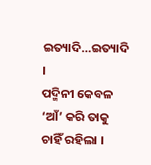ଇତ୍ୟାଦି…ଇତ୍ୟାଦି ।
ପଦ୍ମିନୀ କେବଳ ‘ଆଁ’ କରି ତାକୁ ଚାହିଁ ରହିଲା ।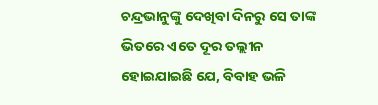ଚନ୍ଦ୍ରଭାନୁଙ୍କୁ ଦେଖିବା ଦିନରୁ ସେ ତାଙ୍କ ଭିତରେ ଏତେ ଦୂର ତଲ୍ଲୀନ ହୋଇଯାଇଛି ଯେ, ବିବାହ ଭଳି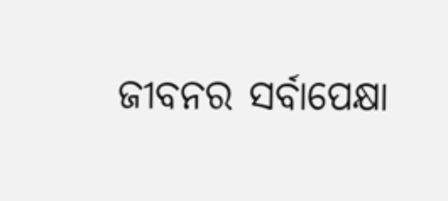ଜୀବନର ସର୍ବାପେକ୍ଷା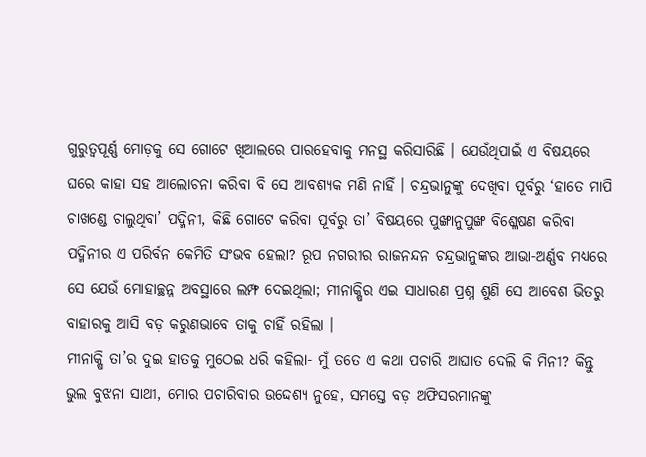ଗୁରୁତ୍ୱପୂର୍ଣ୍ଣ ମୋଡ଼କୁ ସେ ଗୋଟେ ଖିଆଲରେ ପାରହେବାକୁ ମନସ୍ଥ କରିସାରିଛି । ଯେଉଁଥିପାଇଁ ଏ ବିଷୟରେ ଘରେ କାହା ସହ ଆଲୋଚନା କରିବା ବି ସେ ଆବଶ୍ୟକ ମଣି ନାହିଁ । ଚନ୍ଦ୍ରଭାନୁଙ୍କୁ ଦେଖିବା ପୂର୍ବରୁ ‘ହାତେ ମାପି ଚାଖଣ୍ଡେ ଚାଲୁଥିବା’ ପଦ୍ମିନୀ, କିଛି ଗୋଟେ କରିବା ପୂର୍ବରୁ ତା’ ବିଷୟରେ ପୁଙ୍ଖାନୁପୁଙ୍ଖ ବିଶ୍ଳେଷଣ କରିବା ପଦ୍ମିନୀର ଏ ପରିର୍ବନ କେମିତି ସଂଭବ ହେଲା? ରୂପ ନଗରୀର ରାଜନନ୍ଦନ ଚନ୍ଦ୍ରଭାନୁଙ୍କର ଆଭା-ଅର୍ଣ୍ଣବ ମଧ୍ୟରେ ସେ ଯେଉଁ ମୋହାଚ୍ଛନ୍ନ ଅବସ୍ଥାରେ ଲମ୍ଫ ଦେଇଥିଲା; ମୀନାକ୍ଷିର ଏଇ ସାଧାରଣ ପ୍ରଶ୍ନ ଶୁଣି ସେ ଆବେଶ ଭିତରୁ ବାହାରକୁ ଆସି ବଡ଼ କରୁଣଭାବେ ତାକୁ ଚାହିଁ ରହିଲା ।
ମୀନାକ୍ଷି ତା’ର ଦୁଇ ହାତକୁ ମୁଠେଇ ଧରି କହିଲା- ମୁଁ ତତେ ଏ କଥା ପଚାରି ଆଘାତ ଦେଲି କି ମିନୀ? କିନ୍ତୁ ଭୁଲ ବୁଝନା ସାଥୀ, ମୋର ପଚାରିବାର ଉଦ୍ଦେଶ୍ୟ ନୁହେ, ସମସ୍ତେ ବଡ଼ ଅଫିସରମାନଙ୍କୁ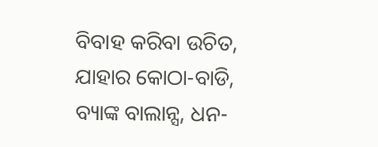ବିବାହ କରିବା ଉଚିତ, ଯାହାର କୋଠା-ବାଡି, ବ୍ୟାଙ୍କ ବାଲାନ୍ସ, ଧନ-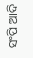ସଂପି ଆଦି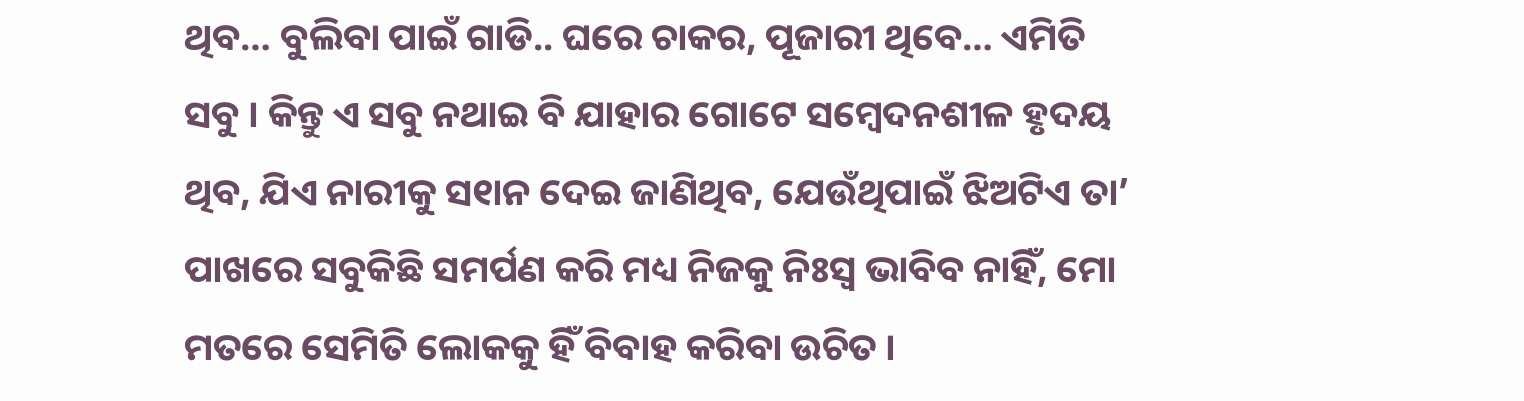ଥିବ… ବୁଲିବା ପାଇଁ ଗାଡି.. ଘରେ ଚାକର, ପୂଜାରୀ ଥିବେ… ଏମିତି ସବୁ । କିନ୍ତୁ ଏ ସବୁ ନଥାଇ ବି ଯାହାର ଗୋଟେ ସମ୍ବେଦନଶୀଳ ହୃଦୟ ଥିବ, ଯିଏ ନାରୀକୁ ସ୧ାନ ଦେଇ ଜାଣିଥିବ, ଯେଉଁଥିପାଇଁ ଝିଅଟିଏ ତା’ ପାଖରେ ସବୁକିଛି ସମର୍ପଣ କରି ମଧ୍ୟ ନିଜକୁ ନିଃସ୍ୱ ଭାବିବ ନାହିଁ, ମୋ ମତରେ ସେମିତି ଲୋକକୁ ହିଁ ବିବାହ କରିବା ଉଚିତ ।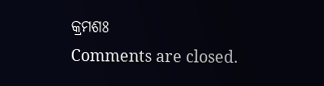କ୍ରମଶଃ
Comments are closed.